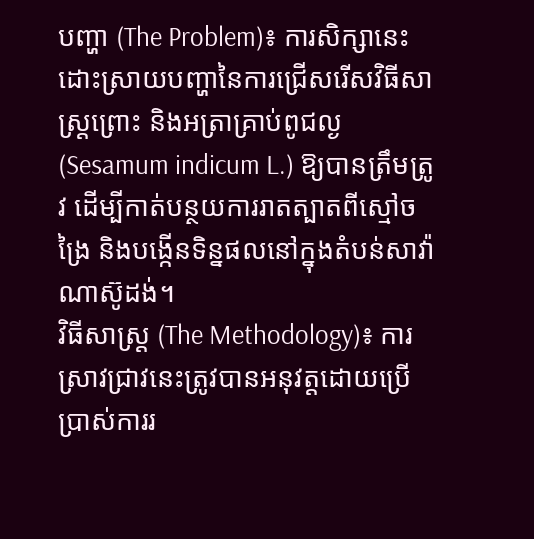បញ្ហា (The Problem)៖ ការសិក្សានេះដោះស្រាយបញ្ហានៃការជ្រើសរើសវិធីសាស្ត្រព្រោះ និងអត្រាគ្រាប់ពូជល្ង (Sesamum indicum L.) ឱ្យបានត្រឹមត្រូវ ដើម្បីកាត់បន្ថយការរាតត្បាតពីស្មៅចង្រៃ និងបង្កើនទិន្នផលនៅក្នុងតំបន់សាវ៉ាណាស៊ូដង់។
វិធីសាស្ត្រ (The Methodology)៖ ការស្រាវជ្រាវនេះត្រូវបានអនុវត្តដោយប្រើប្រាស់ការរ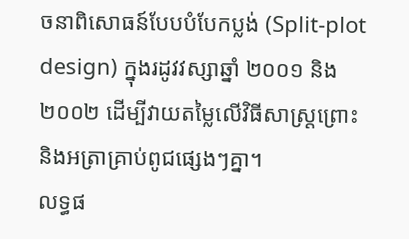ចនាពិសោធន៍បែបបំបែកប្លង់ (Split-plot design) ក្នុងរដូវវស្សាឆ្នាំ ២០០១ និង ២០០២ ដើម្បីវាយតម្លៃលើវិធីសាស្ត្រព្រោះ និងអត្រាគ្រាប់ពូជផ្សេងៗគ្នា។
លទ្ធផ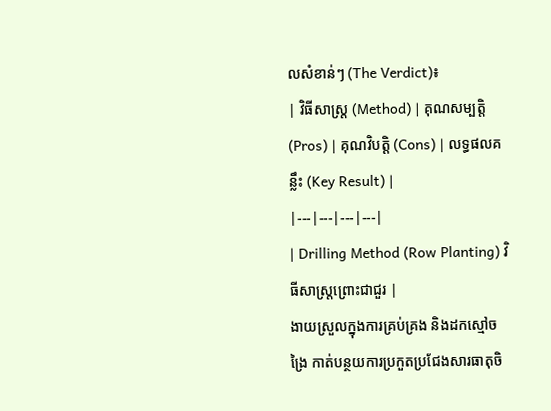លសំខាន់ៗ (The Verdict)៖
| វិធីសាស្ត្រ (Method) | គុណសម្បត្តិ (Pros) | គុណវិបត្តិ (Cons) | លទ្ធផលគន្លឹះ (Key Result) |
|---|---|---|---|
| Drilling Method (Row Planting) វិធីសាស្ត្រព្រោះជាជួរ |
ងាយស្រួលក្នុងការគ្រប់គ្រង និងដកស្មៅចង្រៃ កាត់បន្ថយការប្រកួតប្រជែងសារធាតុចិ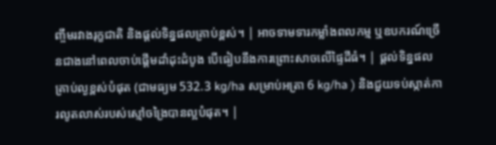ញ្ចឹមរវាងរុក្ខជាតិ និងផ្តល់ទិន្នផលគ្រាប់ខ្ពស់។ | អាចទាមទារកម្លាំងពលកម្ម ឬឧបករណ៍ច្រើនជាងនៅពេលចាប់ផ្តើមដាំដុះដំបូង បើធៀបនឹងការព្រោះសាចលើផ្ទៃដីធំ។ | ផ្តល់ទិន្នផលគ្រាប់ល្ងខ្ពស់បំផុត (ជាមធ្យម 532.3 kg/ha សម្រាប់អត្រា 6 kg/ha ) និងជួយទប់ស្កាត់ការលូតលាស់របស់ស្មៅចង្រៃបានល្អបំផុត។ |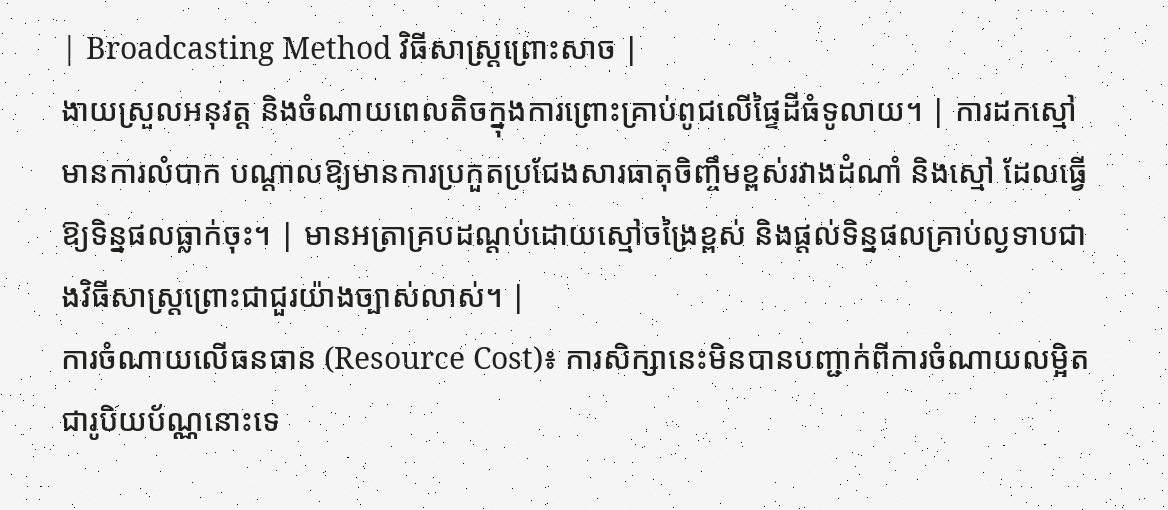| Broadcasting Method វិធីសាស្ត្រព្រោះសាច |
ងាយស្រួលអនុវត្ត និងចំណាយពេលតិចក្នុងការព្រោះគ្រាប់ពូជលើផ្ទៃដីធំទូលាយ។ | ការដកស្មៅមានការលំបាក បណ្តាលឱ្យមានការប្រកួតប្រជែងសារធាតុចិញ្ចឹមខ្ពស់រវាងដំណាំ និងស្មៅ ដែលធ្វើឱ្យទិន្នផលធ្លាក់ចុះ។ | មានអត្រាគ្របដណ្តប់ដោយស្មៅចង្រៃខ្ពស់ និងផ្តល់ទិន្នផលគ្រាប់ល្ងទាបជាងវិធីសាស្ត្រព្រោះជាជួរយ៉ាងច្បាស់លាស់។ |
ការចំណាយលើធនធាន (Resource Cost)៖ ការសិក្សានេះមិនបានបញ្ជាក់ពីការចំណាយលម្អិតជារូបិយប័ណ្ណនោះទេ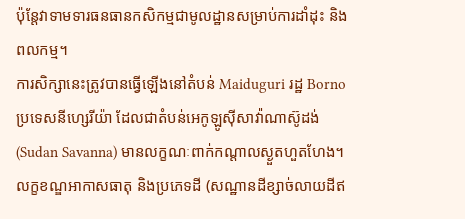ប៉ុន្តែវាទាមទារធនធានកសិកម្មជាមូលដ្ឋានសម្រាប់ការដាំដុះ និងពលកម្ម។
ការសិក្សានេះត្រូវបានធ្វើឡើងនៅតំបន់ Maiduguri រដ្ឋ Borno ប្រទេសនីហ្សេរីយ៉ា ដែលជាតំបន់អេកូឡូស៊ីសាវ៉ាណាស៊ូដង់ (Sudan Savanna) មានលក្ខណៈពាក់កណ្តាលស្ងួតហួតហែង។ លក្ខខណ្ឌអាកាសធាតុ និងប្រភេទដី (សណ្ឋានដីខ្សាច់លាយដីឥ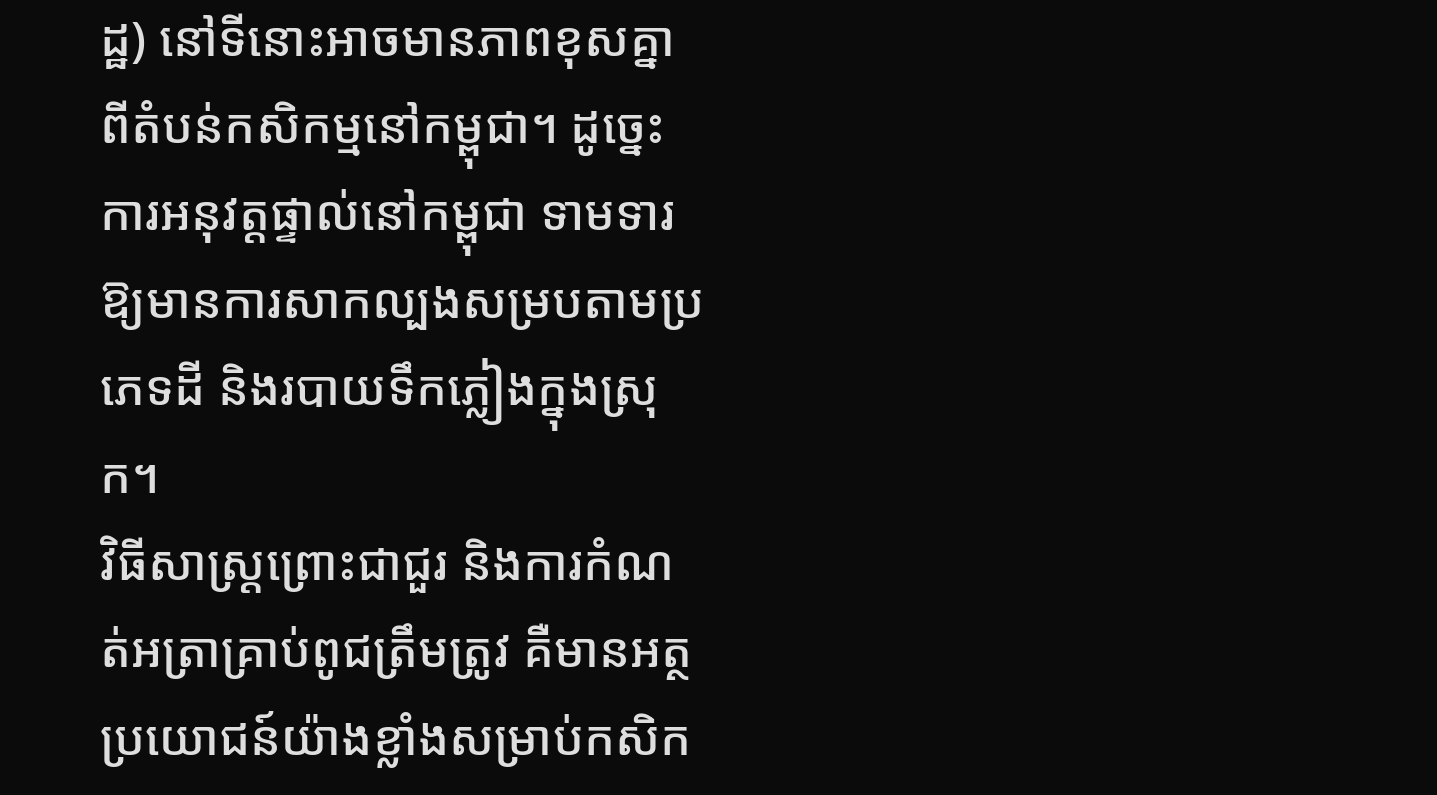ដ្ឋ) នៅទីនោះអាចមានភាពខុសគ្នាពីតំបន់កសិកម្មនៅកម្ពុជា។ ដូច្នេះការអនុវត្តផ្ទាល់នៅកម្ពុជា ទាមទារឱ្យមានការសាកល្បងសម្របតាមប្រភេទដី និងរបាយទឹកភ្លៀងក្នុងស្រុក។
វិធីសាស្ត្រព្រោះជាជួរ និងការកំណត់អត្រាគ្រាប់ពូជត្រឹមត្រូវ គឺមានអត្ថប្រយោជន៍យ៉ាងខ្លាំងសម្រាប់កសិក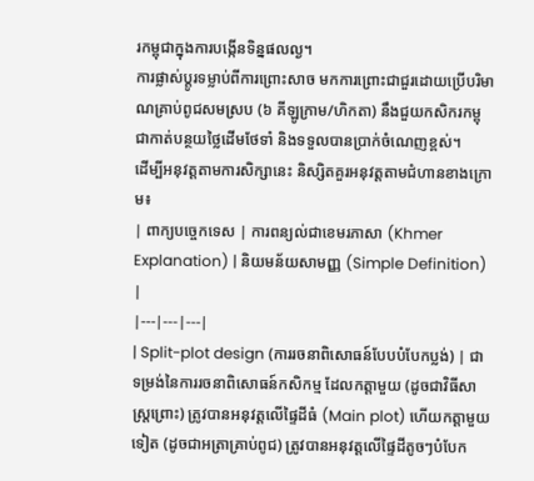រកម្ពុជាក្នុងការបង្កើនទិន្នផលល្ង។
ការផ្លាស់ប្តូរទម្លាប់ពីការព្រោះសាច មកការព្រោះជាជួរដោយប្រើបរិមាណគ្រាប់ពូជសមស្រប (៦ គីឡូក្រាម/ហិកតា) នឹងជួយកសិករកម្ពុជាកាត់បន្ថយថ្លៃដើមថែទាំ និងទទួលបានប្រាក់ចំណេញខ្ពស់។
ដើម្បីអនុវត្តតាមការសិក្សានេះ និស្សិតគួរអនុវត្តតាមជំហានខាងក្រោម៖
| ពាក្យបច្ចេកទេស | ការពន្យល់ជាខេមរភាសា (Khmer Explanation) | និយមន័យសាមញ្ញ (Simple Definition) |
|---|---|---|
| Split-plot design (ការរចនាពិសោធន៍បែបបំបែកប្លង់) | ជាទម្រង់នៃការរចនាពិសោធន៍កសិកម្ម ដែលកត្តាមួយ (ដូចជាវិធីសាស្ត្រព្រោះ) ត្រូវបានអនុវត្តលើផ្ទៃដីធំ (Main plot) ហើយកត្តាមួយទៀត (ដូចជាអត្រាគ្រាប់ពូជ) ត្រូវបានអនុវត្តលើផ្ទៃដីតូចៗបំបែក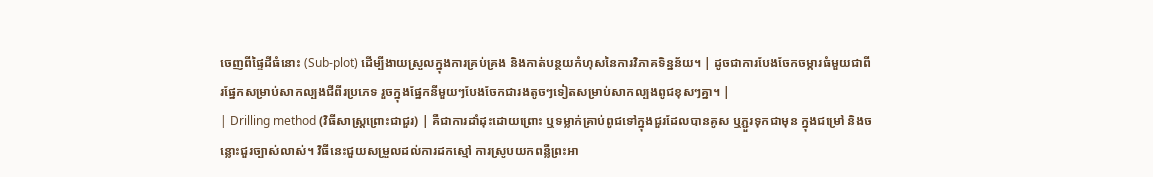ចេញពីផ្ទៃដីធំនោះ (Sub-plot) ដើម្បីងាយស្រួលក្នុងការគ្រប់គ្រង និងកាត់បន្ថយកំហុសនៃការវិភាគទិន្នន័យ។ | ដូចជាការបែងចែកចម្ការធំមួយជាពីរផ្នែកសម្រាប់សាកល្បងជីពីរប្រភេទ រួចក្នុងផ្នែកនីមួយៗបែងចែកជារងតូចៗទៀតសម្រាប់សាកល្បងពូជខុសៗគ្នា។ |
| Drilling method (វិធីសាស្ត្រព្រោះជាជួរ) | គឺជាការដាំដុះដោយព្រោះ ឬទម្លាក់គ្រាប់ពូជទៅក្នុងជួរដែលបានគូស ឬភ្ជួរទុកជាមុន ក្នុងជម្រៅ និងចន្លោះជួរច្បាស់លាស់។ វិធីនេះជួយសម្រួលដល់ការដកស្មៅ ការស្រូបយកពន្លឺព្រះអា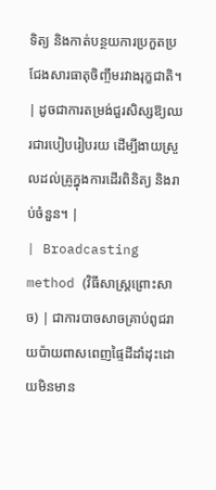ទិត្យ និងកាត់បន្ថយការប្រកួតប្រជែងសារធាតុចិញ្ចឹមរវាងរុក្ខជាតិ។ | ដូចជាការតម្រង់ជួរសិស្សឱ្យឈរជារបៀបរៀបរយ ដើម្បីងាយស្រួលដល់គ្រូក្នុងការដើរពិនិត្យ និងរាប់ចំនួន។ |
| Broadcasting method (វិធីសាស្ត្រព្រោះសាច) | ជាការបាចសាចគ្រាប់ពូជរាយប៉ាយពាសពេញផ្ទៃដីដាំដុះដោយមិនមាន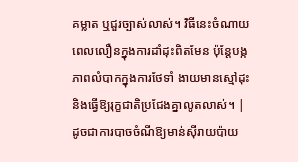គម្លាត ឬជួរច្បាស់លាស់។ វិធីនេះចំណាយពេលលឿនក្នុងការដាំដុះពិតមែន ប៉ុន្តែបង្កភាពលំបាកក្នុងការថែទាំ ងាយមានស្មៅដុះ និងធ្វើឱ្យរុក្ខជាតិប្រជែងគ្នាលូតលាស់។ | ដូចជាការបាចចំណីឱ្យមាន់ស៊ីរាយប៉ាយ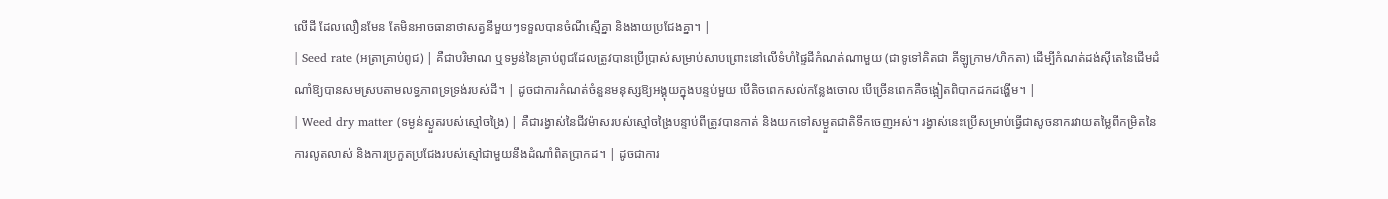លើដី ដែលលឿនមែន តែមិនអាចធានាថាសត្វនីមួយៗទទួលបានចំណីស្មើគ្នា និងងាយប្រជែងគ្នា។ |
| Seed rate (អត្រាគ្រាប់ពូជ) | គឺជាបរិមាណ ឬទម្ងន់នៃគ្រាប់ពូជដែលត្រូវបានប្រើប្រាស់សម្រាប់សាបព្រោះនៅលើទំហំផ្ទៃដីកំណត់ណាមួយ (ជាទូទៅគិតជា គីឡូក្រាម/ហិកតា) ដើម្បីកំណត់ដង់ស៊ីតេនៃដើមដំណាំឱ្យបានសមស្របតាមលទ្ធភាពទ្រទ្រង់របស់ដី។ | ដូចជាការកំណត់ចំនួនមនុស្សឱ្យអង្គុយក្នុងបន្ទប់មួយ បើតិចពេកសល់កន្លែងចោល បើច្រើនពេកគឺចង្អៀតពិបាកដកដង្ហើម។ |
| Weed dry matter (ទម្ងន់ស្ងួតរបស់ស្មៅចង្រៃ) | គឺជារង្វាស់នៃជីវម៉ាសរបស់ស្មៅចង្រៃបន្ទាប់ពីត្រូវបានកាត់ និងយកទៅសម្ងួតជាតិទឹកចេញអស់។ រង្វាស់នេះប្រើសម្រាប់ធ្វើជាសូចនាករវាយតម្លៃពីកម្រិតនៃការលូតលាស់ និងការប្រកួតប្រជែងរបស់ស្មៅជាមួយនឹងដំណាំពិតប្រាកដ។ | ដូចជាការ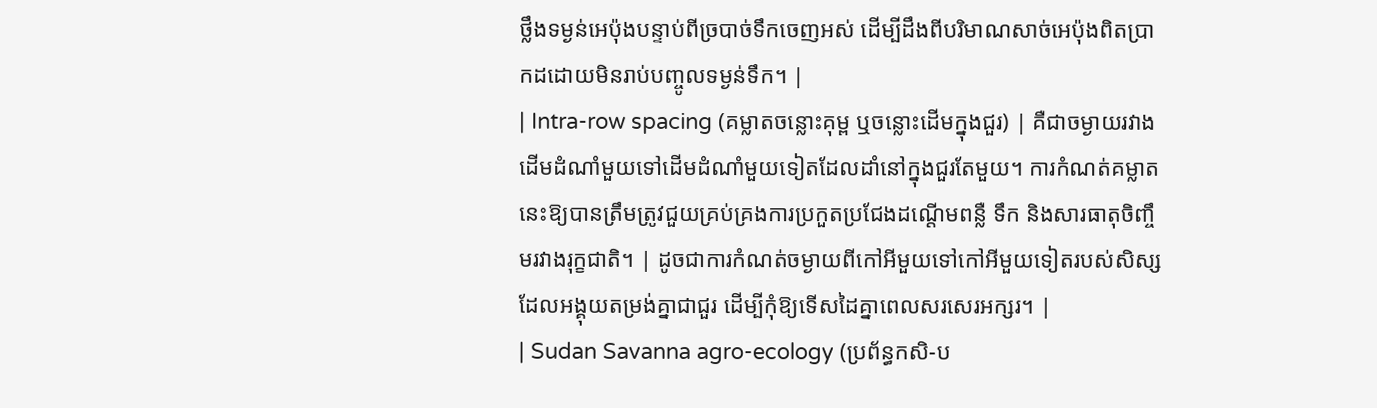ថ្លឹងទម្ងន់អេប៉ុងបន្ទាប់ពីច្របាច់ទឹកចេញអស់ ដើម្បីដឹងពីបរិមាណសាច់អេប៉ុងពិតប្រាកដដោយមិនរាប់បញ្ចូលទម្ងន់ទឹក។ |
| Intra-row spacing (គម្លាតចន្លោះគុម្ព ឬចន្លោះដើមក្នុងជួរ) | គឺជាចម្ងាយរវាងដើមដំណាំមួយទៅដើមដំណាំមួយទៀតដែលដាំនៅក្នុងជួរតែមួយ។ ការកំណត់គម្លាតនេះឱ្យបានត្រឹមត្រូវជួយគ្រប់គ្រងការប្រកួតប្រជែងដណ្តើមពន្លឺ ទឹក និងសារធាតុចិញ្ចឹមរវាងរុក្ខជាតិ។ | ដូចជាការកំណត់ចម្ងាយពីកៅអីមួយទៅកៅអីមួយទៀតរបស់សិស្សដែលអង្គុយតម្រង់គ្នាជាជួរ ដើម្បីកុំឱ្យទើសដៃគ្នាពេលសរសេរអក្សរ។ |
| Sudan Savanna agro-ecology (ប្រព័ន្ធកសិ-ប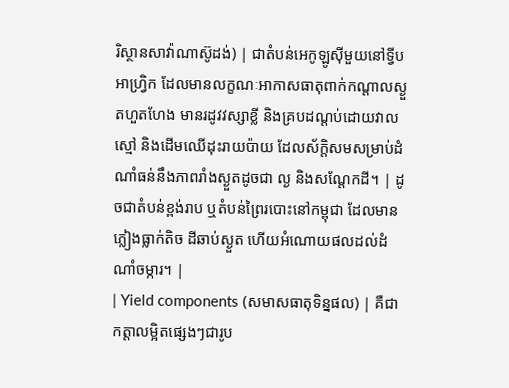រិស្ថានសាវ៉ាណាស៊ូដង់) | ជាតំបន់អេកូឡូស៊ីមួយនៅទ្វីបអាហ្វ្រិក ដែលមានលក្ខណៈអាកាសធាតុពាក់កណ្តាលស្ងួតហួតហែង មានរដូវវស្សាខ្លី និងគ្របដណ្តប់ដោយវាលស្មៅ និងដើមឈើដុះរាយប៉ាយ ដែលស័ក្តិសមសម្រាប់ដំណាំធន់នឹងភាពរាំងស្ងួតដូចជា ល្ង និងសណ្តែកដី។ | ដូចជាតំបន់ខ្ពង់រាប ឬតំបន់ព្រៃរបោះនៅកម្ពុជា ដែលមានភ្លៀងធ្លាក់តិច ដីឆាប់ស្ងួត ហើយអំណោយផលដល់ដំណាំចម្ការ។ |
| Yield components (សមាសធាតុទិន្នផល) | គឺជាកត្តាលម្អិតផ្សេងៗជារូប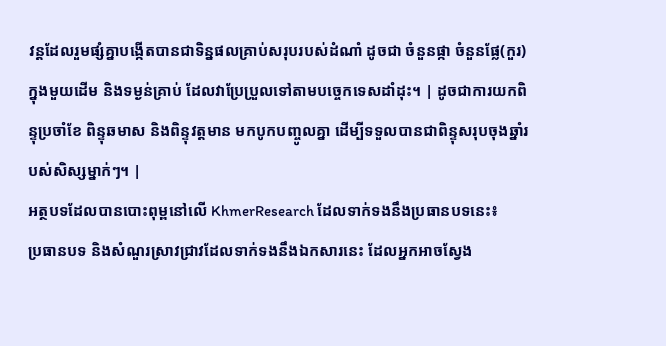វន្តដែលរួមផ្សំគ្នាបង្កើតបានជាទិន្នផលគ្រាប់សរុបរបស់ដំណាំ ដូចជា ចំនួនផ្កា ចំនួនផ្លែ(កួរ)ក្នុងមួយដើម និងទម្ងន់គ្រាប់ ដែលវាប្រែប្រួលទៅតាមបច្ចេកទេសដាំដុះ។ | ដូចជាការយកពិន្ទុប្រចាំខែ ពិន្ទុឆមាស និងពិន្ទុវត្តមាន មកបូកបញ្ចូលគ្នា ដើម្បីទទួលបានជាពិន្ទុសរុបចុងឆ្នាំរបស់សិស្សម្នាក់ៗ។ |
អត្ថបទដែលបានបោះពុម្ពនៅលើ KhmerResearch ដែលទាក់ទងនឹងប្រធានបទនេះ៖
ប្រធានបទ និងសំណួរស្រាវជ្រាវដែលទាក់ទងនឹងឯកសារនេះ ដែលអ្នកអាចស្វែង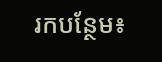រកបន្ថែម៖